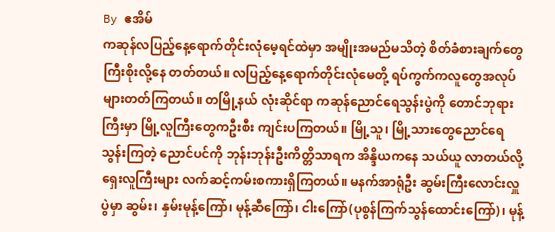By ဧအိမ်
ကဆုန်လပြည့်နေ့ရောက်တိုင်းလုံမေ့ရင်ထဲမှာ အမျိုးအမည်မသိတဲ့ စိတ်ခံစားချက်တွေ ကြီးစိုးလို့နေ တတ်တယ်။ လပြည့်နေ့ရောက်တိုင်းလုံမေတို့ ရပ်ကွက်ကလူတွေအလုပ်များတတ်ကြတယ်။ တမြို့နယ် လုံးဆိုင်ရာ ကဆုန်ညောင်ရေသွန်းပွဲကို တောင်ဘုရားကြီးမှာ မြို့လူကြီးတွေကဦးစီး ကျင်းပကြတယ်။ မြို့သူ၊ မြို့သားတွေညောင်ရေသွန်းကြတဲ့ ညောင်ပင်ကို ဘုန်းဘုန်းဦးကိတ္တိသာရက အိန္ဒိယကနေ သယ်ယူ လာတယ်လို့ရှေးလူကြီးများ လက်ဆင့်ကမ်းစကားရှိကြတယ်။ မနက်အာရုံဦး ဆွမ်းကြီးလောင်းလှူပွဲမှာ ဆွမ်း၊ နှမ်းမုန့်ကြော်၊ မုန့်ဆီကြော်၊ ငါးကြော်(ပုစွန်ကြက်သွန်ထောင်းကြော်)၊ မုန့်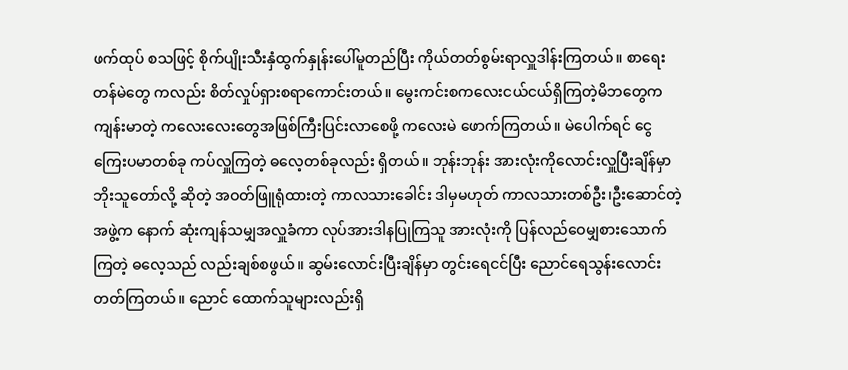ဖက်ထုပ် စသဖြင့် စိုက်ပျိုးသီးနှံထွက်နှုန်းပေါ်မူတည်ပြီး ကိုယ်တတ်စွမ်းရာလှူဒါန်းကြတယ်။ စာရေးတန်မဲတွေ ကလည်း စိတ်လှုပ်ရှားစရာကောင်းတယ်။ မွေးကင်းစကလေးငယ်ငယ်ရှိကြတဲ့မိဘတွေက ကျန်းမာတဲ့ ကလေးလေးတွေအဖြစ်ကြီးပြင်းလာစေဖို့ ကလေးမဲ ဖောက်ကြတယ်။ မဲပေါက်ရင် ငွေကြေးပမာတစ်ခု ကပ်လှူကြတဲ့ ဓလေ့တစ်ခုလည်း ရှိတယ်။ ဘုန်းဘုန်း အားလုံးကိုလောင်းလှူပြီးချိန်မှာ ဘိုးသူတော်လို့ ဆိုတဲ့ အဝတ်ဖြူရုံထားတဲ့ ကာလသားခေါင်း ဒါမှမဟုတ် ကာလသားတစ်ဦး၊ဦးဆောင်တဲ့အဖွဲ့က နောက် ဆုံးကျန်သမျှအလှူခံကာ လုပ်အားဒါနပြုကြသူ အားလုံးကို ပြန်လည်ဝေမျှစားသောက်ကြတဲ့ ဓလေ့သည် လည်းချစ်စဖွယ်။ ဆွမ်းလောင်းပြီးချိန်မှာ တွင်းရေငင်ပြီး ညောင်ရေသွန်းလောင်းတတ်ကြတယ်။ ညောင် ထောက်သူများလည်းရှိ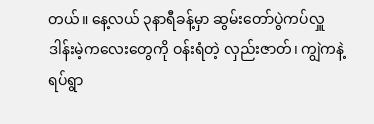တယ်။ နေ့လယ် ၃နာရီခန့်မှာ ဆွမ်းတော်ပွဲကပ်လှူဒါန်းမဲ့ကလေးတွေကို ဝန်းရံတဲ့ လှည်းဇာတ်၊ ကျွဲကနဲ့ ရပ်ရွာ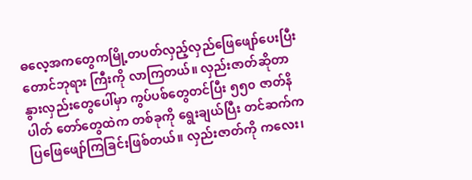ဓလေ့အကတွေကမြို့တပတ်လှည့်လှည်ဖြေဖျော်ပေးပြီး တောင်ဘုရား ကြီးကို လာကြတယ်။ လှည်းဇာတ်ဆိုတာ နွားလှည်းတွေပေါ်မှာ ကွပ်ပစ်တွေတင်ပြီး ၅၅၀ ဇာတ်နိပါတ် တော်တွေထဲက တစ်ခုကို ရွေးချယ်ပြီး တင်ဆက်ကပြဖြေဖျော်ကြခြင်းဖြစ်တယ်။ လှည်းဇာတ်ကို ကလေး၊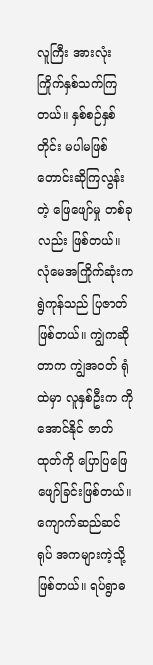လူကြီး အားလုံး ကြိုက်နှစ်သက်ကြတယ်။ နှစ်စဉ်နှစ်တိုင်း မပါမဖြစ်တောင်းဆိုကြလွန်းတဲ့ ဖြေဖျော်မှု တစ်ခုလည်း ဖြစ်တယ်။ လုံမေအကြိုက်ဆုံးက ရွဲကုန်သည် ပြဇာတ်ဖြစ်တယ်။ ကျွဲကဆိုတာက ကျွဲအဝတ် ရုံထဲမှာ လူနှစ်ဦးက ကိုအောင်နိုင် ဇာတ်ထုတ်ကို ပြောပြဖြေဖျော်ခြင်းဖြစ်တယ်။ ကျောက်ဆည်ဆင်ရုပ် အကများကဲ့သို့ဖြစ်တယ်။ ရပ်ရွာဓ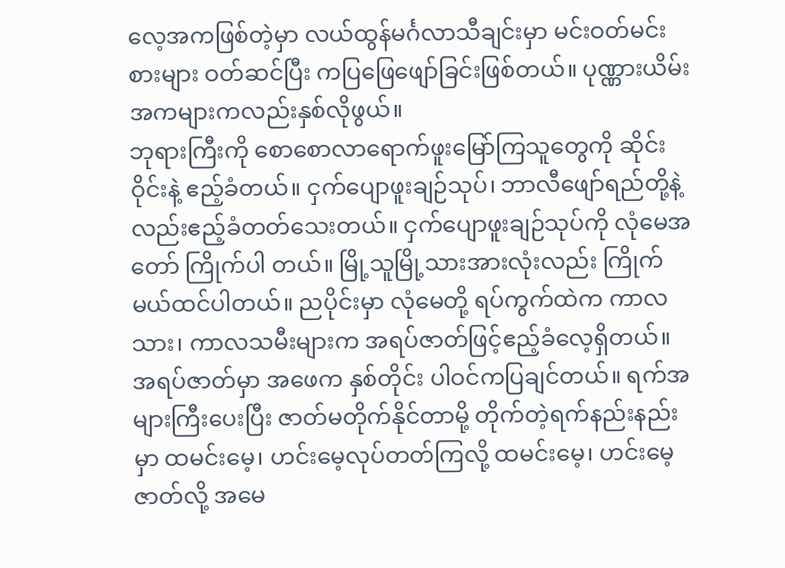လေ့အကဖြစ်တဲ့မှာ လယ်ထွန်မင်္ဂလာသီချင်းမှာ မင်းဝတ်မင်းစားများ ဝတ်ဆင်ပြီး ကပြဖြေဖျော်ခြင်းဖြစ်တယ်။ ပုဏ္ဏားယိမ်းအကများကလည်းနှစ်လိုဖွယ်။
ဘုရားကြီးကို စောစောလာရောက်ဖူးမြော်ကြသူတွေကို ဆိုင်းဝိုင်းနဲ့ ဧည့်ခံတယ်။ ငှက်ပျောဖူးချဉ်သုပ်၊ ဘာလီဖျော်ရည်တို့နဲ့လည်းဧည့်ခံတတ်သေးတယ်။ ငှက်ပျောဖူးချဉ်သုပ်ကို လုံမေအတော် ကြိုက်ပါ တယ်။ မြို့သူမြို့သားအားလုံးလည်း ကြိုက်မယ်ထင်ပါတယ်။ ညပိုင်းမှာ လုံမေတို့ ရပ်ကွက်ထဲက ကာလ သား၊ ကာလသမီးများက အရပ်ဇာတ်ဖြင့်ဧည့်ခံလေ့ရှိတယ်။
အရပ်ဇာတ်မှာ အဖေက နှစ်တိုင်း ပါဝင်ကပြချင်တယ်။ ရက်အများကြီးပေးပြီး ဇာတ်မတိုက်နိုင်တာမို့ တိုက်တဲ့ရက်နည်းနည်းမှာ ထမင်းမေ့၊ ဟင်းမေ့လုပ်တတ်ကြလို့ ထမင်းမေ့၊ ဟင်းမေ့ဇာတ်လို့ အမေ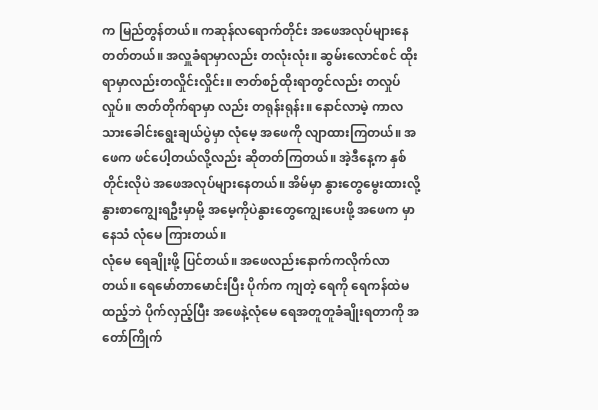က မြည်တွန်တယ်။ ကဆုန်လရောက်တိုင်း အဖေအလုပ်များနေတတ်တယ်။ အလှူခံရာမှာလည်း တလုံးလုံး။ ဆွမ်းလောင်စင် ထိုးရာမှာလည်းတလှိုင်းလှိုင်း။ ဇာတ်စဉ်ထိုးရာတွင်လည်း တလှုပ်လှုပ်။ ဇာတ်တိုက်ရာမှာ လည်း တရုန်းရုန်း။ နောင်လာမဲ့ ကာလသားခေါင်းရွေးချယ်ပွဲမှာ လုံမေ့ အဖေကို လျာထားကြတယ်။ အဖေက ဖင်ပေါ့တယ်လို့လည်း ဆိုတတ်ကြတယ်။ အဲ့ဒီနေ့က နှစ်တိုင်းလိုပဲ အဖေအလုပ်များနေတယ်။ အိမ်မှာ နွားတွေမွေးထားလို့ နွားစာကျွေးရဦးမှာမို့ အမေ့ကိုပဲနွားတွေကျွေးပေးဖို့ အဖေက မှာနေသံ လုံမေ ကြားတယ်။
လုံမေ ရေချိုးဖို့ ပြင်တယ်။ အဖေလည်းနောက်ကလိုက်လာတယ်။ ရေမော်တာမောင်းပြီး ပိုက်က ကျတဲ့ ရေကို ရေကန်ထဲမထည့်ဘဲ ပိုက်လှည့်ပြီး အဖေနဲ့လုံမေ ရေအတူတူခံချိုးရတာကို အတော်ကြိုက်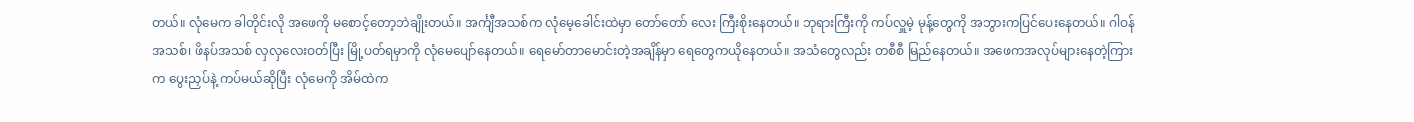တယ်။ လုံမေက ခါတိုင်းလို အဖေကို မစောင့်တော့ဘဲချိုးတယ်။ အင်္ကျီအသစ်က လုံမေ့ခေါင်းထဲမှာ တော်တော် လေး ကြီးစိုးနေတယ်။ ဘုရားကြီးကို ကပ်လှူမဲ့ မုန့်တွေကို အဘွားကပြင်ပေးနေတယ်။ ဂါဝန်အသစ်၊ ဖိနပ်အသစ် လှလှလေးဝတ်ပြီး မြို့ပတ်ရမှာကို လုံမေပျော်နေတယ်။ ရေမော်တာမောင်းတဲ့အချိန်မှာ ရေတွေကယိုနေတယ်။ အသံတွေလည်း တစီစီ မြည်နေတယ်။ အဖေကအလုပ်များနေတဲ့ကြားက ပွေးညှပ်နဲ့ ကပ်မယ်ဆိုပြီး လုံမေကို အိမ်ထဲက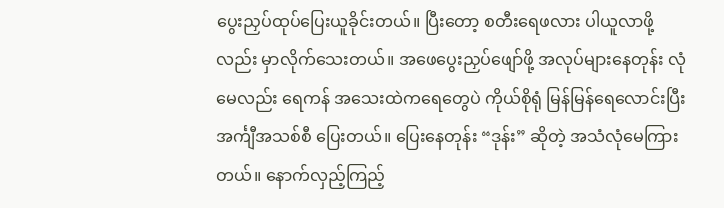ပွေးညှပ်ထုပ်ပြေးယူခိုင်းတယ်။ ပြီးတော့ စတီးရေဖလား ပါယူလာဖို့လည်း မှာလိုက်သေးတယ်။ အဖေပွေးညှပ်ဖျော်ဖို့ အလုပ်များနေတုန်း လုံမေလည်း ရေကန် အသေးထဲကရေတွေပဲ ကိုယ်စိုရုံ မြန်မြန်ရေလောင်းပြီး အင်္ကျီအသစ်စီ ပြေးတယ်။ ပြေးနေတုန်း “ဒုန်း” ဆိုတဲ့ အသံလုံမေကြားတယ်။ နောက်လှည့်ကြည့်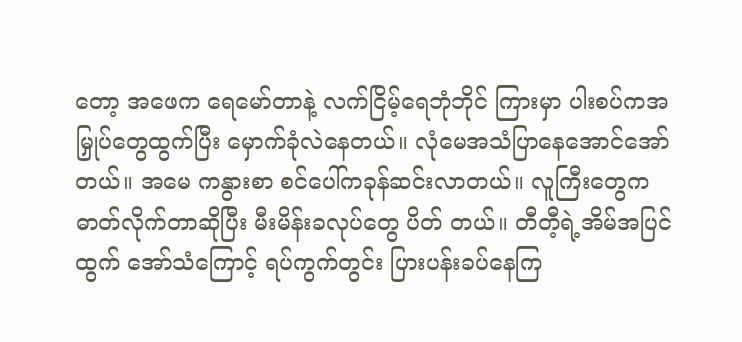တော့ အဖေက ရေမော်တာနဲ့ လက်ငြိမ့်ရေဘုံဘိုင် ကြားမှာ ပါးစပ်ကအမြှုပ်တွေထွက်ပြီး မှောက်ခုံလဲနေတယ်။ လုံမေအသံပြာနေအောင်အော်တယ်။ အမေ ကနွားစာ စင်ပေါ်ကခုန်ဆင်းလာတယ်။ လူကြီးတွေက ဓာတ်လိုက်တာဆိုပြီး မီးမိန်းခလုပ်တွေ ပိတ် တယ်။ တီတီ့ရဲ့အိမ်အပြင်ထွက် အော်သံကြောင့် ရပ်ကွက်တွင်း ပြားပန်းခပ်နေကြ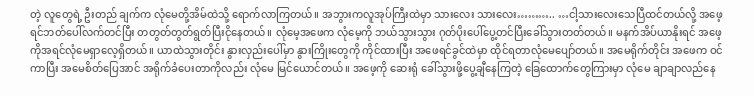တဲ့ လူတွေရဲ့ ဦးတည် ချက်က လုံမေတို့အိမ်ထဲသို့ ရောက်လာကြတယ်။ အဘွားကလူအုပ်ကြီးထဲမှာ သားလေး သားလေး……….. …ငါ့သားလေးသေပြီထင်တယ်လို့ အဖေ့ရင်ဘတ်ပေါ်လက်တင်ပြီး တတွတ်တွတ်ရွတ်ပြီးငိုနေတယ်။ လုံမေ့အဖေက လုံမေ့ကို ဘယ်သွားသွား ဂုတ်ပိုးပေါ်ပွေ့တင်ပြီးခေါ်သွားတတ်တယ်။ မနက်အိပ်ယာနိုးရင် အဖေ့ကိုအရင်လုံမေရှာလေ့ရှိတယ်။ ယာထဲသွားတိုင်း နွားလှည်းပေါ်မှာ နွားကြိုးတွေကို ကိုင်ထားပြီး အဖေရင်ခွင်ထဲမှာ ထိုင်ရတာလုံမေပျော်တယ်။ အမေရိုက်တိုင်း အဖေက ဝင်ကာပြီး အမေစိတ်ပြေအာင် အရိုက်ခံပေးတာကိုလည်း လုံမေ မြင်ယောင်တယ်။ အဖေ့ကို ဆေးရုံ ခေါ်သွားဖို့ပွေ့ချီနေကြတဲ့ ခြေထောက်တွေကြားမှာ လုံမေ ချာချာလည်နေ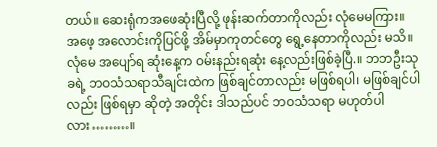တယ်။ ဆေးရုံကအဖေဆုံးပြီလို့ ဖုန်းဆက်တာကိုလည်း လုံမေမကြား။ အဖေ့ အလောင်းကိုပြင်ဖို့ အိမ်မှာကုတင်တွေ ရွေ့နေတာကိုလည်း မသိ။ လုံမေ အပျော်ရ ဆုံးနေ့က ဝမ်းနည်းရဆုံး နေ့လည်းဖြစ်ခဲ့ပြီ.။ ဘဘဦးသုခရဲ့ ဘဝသံသရာသီချင်းထဲက ဖြစ်ချင်တာလည်း မဖြစ်ရပါ၊ မဖြစ်ချင်ပါလည်း ဖြစ်ရမှာ ဆိုတဲ့ အတိုင်း ဒါသည်ပင် ဘဝသံသရာ မဟုတ်ပါလား………။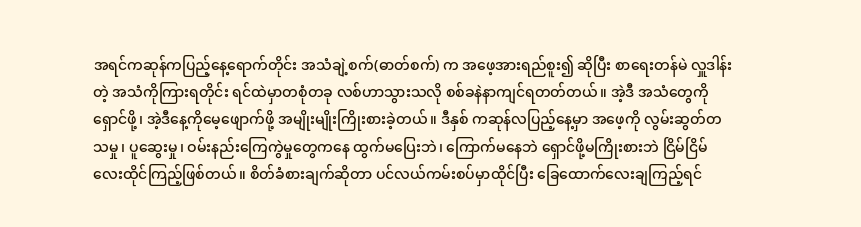အရင်ကဆုန်ကပြည့်နေ့ရောက်တိုင်း အသံချဲ့စက်(ဓာတ်စက်) က အဖေ့အားရည်စူး၍ ဆိုပြီး စာရေးတန်မဲ လှူဒါန်းတဲ့ အသံကိုကြားရတိုင်း ရင်ထဲမှာတစုံတခု လစ်ဟာသွားသလို စစ်ခနဲနာကျင်ရတတ်တယ်။ အဲ့ဒီ အသံတွေကိုရှောင်ဖို့၊ အဲ့ဒီနေ့ကိုမေ့ဖျောက်ဖို့ အမျိုးမျိုးကြိုးစားခဲ့တယ်။ ဒီနှစ် ကဆုန်လပြည့်နေ့မှာ အဖေ့ကို လွမ်းဆွတ်တသမှု၊ ပူဆွေးမှု၊ ဝမ်းနည်းကြေကွဲမှုတွေကနေ ထွက်မပြေးဘဲ၊ ကြောက်မနေဘဲ ရှောင်ဖို့မကြိုးစားဘဲ ငြိမ်ငြိမ်လေးထိုင်ကြည့်ဖြစ်တယ်။ စိတ်ခံစားချက်ဆိုတာ ပင်လယ်ကမ်းစပ်မှာထိုင်ပြီး ခြေထောက်လေးချကြည့်ရင်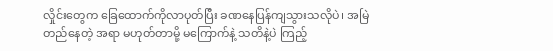လှိုင်းတွေက ခြေထောက်ကိုလာပုတ်ပြီး ခဏနေပြန်ကျသွားသလိုပဲ၊ အမြဲတည်နေတဲ့ အရာ မဟုတ်တာမို့ မကြောက်နဲ့ သတိနဲ့ပဲ ကြည့်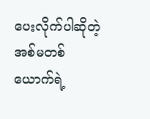ပေးလိုက်ပါဆိုတဲ့ အစ်မတစ်ယောက်ရဲ့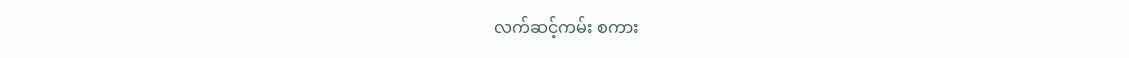လက်ဆင့်ကမ်း စကား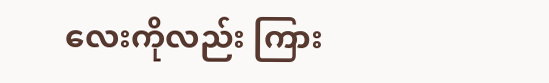လေးကိုလည်း ကြား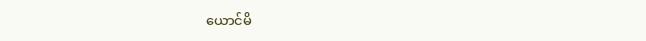ယောင်မိ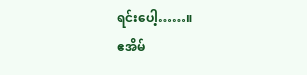ရင်းပေါ့……။
ဧအိမ်